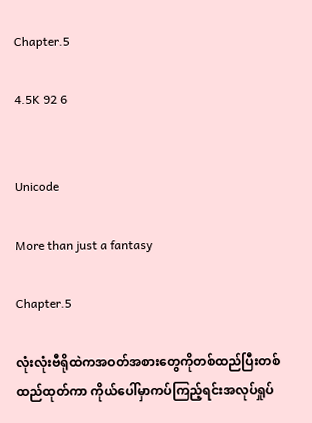Chapter.5

4.5K 92 6


Unicode

More than just a fantasy

Chapter.5

လုံးလုံးဗီရိုထဲကအဝတ်အစားတွေကိုတစ်ထည်ပြီးတစ်ထည်ထုတ်ကာ ကိုယ်ပေါ်မှာကပ်ကြည့်ရင်းအလုပ်ရှုပ်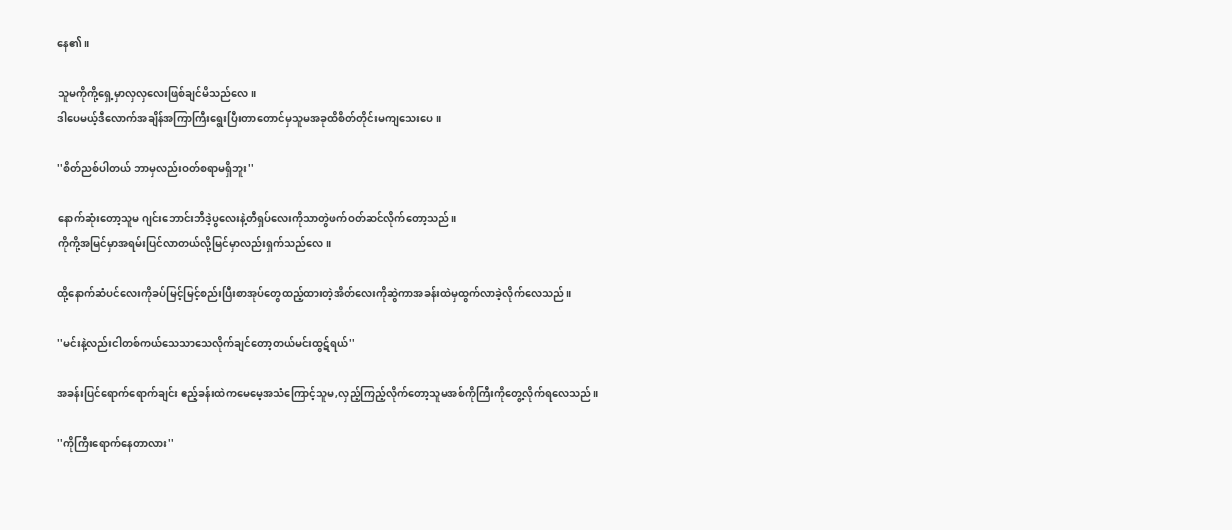နေ၏။

သူမကိုကို့ရှေ့မှာလှလှလေးဖြစ်ချင်မိသည်လေ။
ဒါပေမယ့်ဒီလောက်အချိန်အကြာကြီးရွေးပြီးတာတောင်မှသူမအခုထိစိတ်တိုင်းမကျသေးပေ။

''စိတ်ညစ်ပါတယ် ဘာမှလည်းဝတ်စရာမရှိဘူး''

နောက်ဆုံးတော့သူမ ဂျင်းဘောင်းဘီဒဲ့ပွလေးနဲ့တီရှပ်လေးကိုသာတွဲဖက်ဝတ်ဆင်လိုက်တော့သည်။
ကိုကို့အမြင်မှာအရမ်းပြင်လာတယ်လို့မြင်မှာလည်းရှက်သည်လေ။

ထို့နောက်ဆံပင်လေးကိုခပ်မြင့်မြင့်စည်းပြီးစာအုပ်တွေထည့်ထားတဲ့အိတ်လေးကိုဆွဲကာအခန်းထဲမှထွက်လာခဲ့လိုက်လေသည်။

''မင်းနဲ့လည်းငါတစ်ကယ်သေသာသေလိုက်ချင်တော့တယ်မင်းထွဋ်ရယ်''

အခန်းပြင်ရောက်ရောက်ချင်း ဧည့်ခန်းထဲကမေမေ့အသံကြောင့်သူမ,လှည့်ကြည့်လိုက်တော့သူမအစ်ကိုကြီးကိုတွေ့လိုက်ရလေသည်။

''ကိုကြီးရောက်နေတာလား''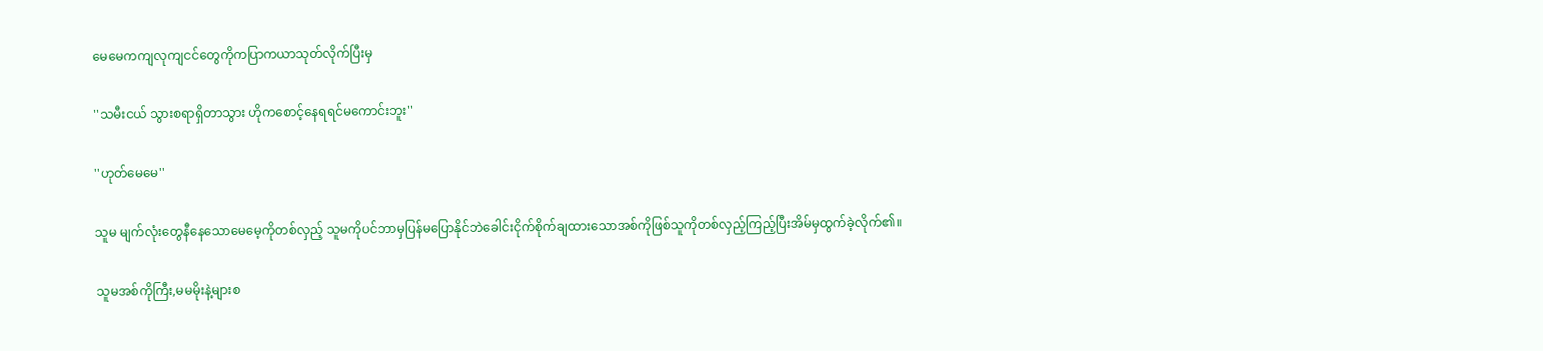မေမေကကျလုကျငင်တွေကိုကပြာကယာသုတ်လိုက်ပြီးမှ

''သမီးငယ် သွားစရာရှိတာသွား ဟိုကစောင့်နေရရင်မကောင်းဘူး''

''ဟုတ်မေမေ''

သူမ မျက်လုံးတွေနီနေသောမေမေ့ကိုတစ်လှည့် သူမကိုပင်ဘာမှပြန်မပြောနိုင်ဘဲခေါင်းငိုက်စိုက်ချထားသောအစ်ကိုဖြစ်သူကိုတစ်လှည့်ကြည့်ပြီးအိမ်မှထွက်ခဲ့လိုက်၏။

သူမအစ်ကိုကြီး,မမမိုးနဲ့များစ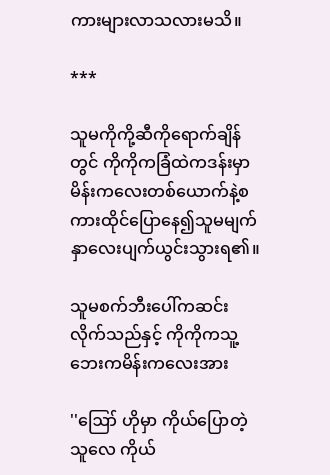ကားများလာသလားမသိ။

***

သူမကိုကို့ဆီကိုရောက်ချိန်တွင် ကိုကိုကခြံထဲကဒန်းမှာမိန်းကလေးတစ်ယောက်နဲ့စကားထိုင်ပြောနေ၍သူမမျက်နှာလေးပျက်ယွင်းသွားရ၏။

သူမစက်ဘီးပေါ်ကဆင်းလိုက်သည်နှင့် ကိုကိုကသူ့ဘေးကမိန်းကလေးအား

''ဪ ဟိုမှာ ကိုယ်ပြောတဲ့သူလေ ကိုယ်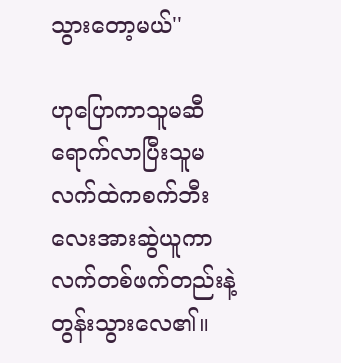သွားတော့မယ်''

ဟုပြောကာသူမဆီရောက်လာပြီးသူမလက်ထဲကစက်ဘီးလေးအားဆွဲယူကာလက်တစ်ဖက်တည်းနဲ့တွန်းသွားလေ၏။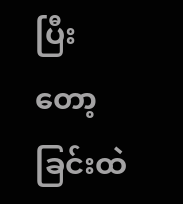ပြီးတော့ ခြင်းထဲ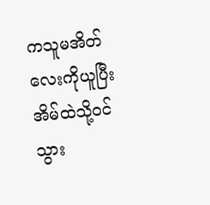ကသူမအိတ်လေးကိုယူပြီးအိမ်ထဲသို့ဝင်သွား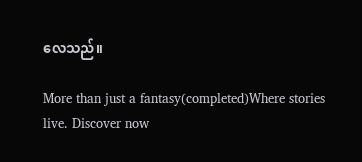လေသည်။

More than just a fantasy(completed)Where stories live. Discover now